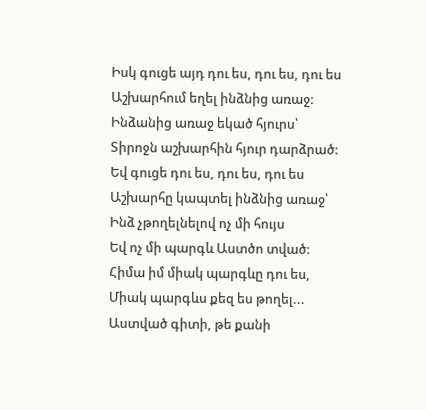Իսկ գուցե այդ դու ես, դու ես, դու ես
Աշխարհում եղել ինձնից առաջ:
Ինձանից առաջ եկած հյուրս՝
Տիրոջն աշխարհին հյուր դարձրած:
Եվ գուցե դու ես, դու ես, դու ես
Աշխարհը կապտել ինձնից առաջ՝
Ինձ չթողելնելով ոչ մի հույս
Եվ ոչ մի պարգև Աստծո տված:
Հիմա իմ միակ պարգևը դու ես,
Միակ պարգևս քեզ ես թողել...
Աստված գիտի, թե քանի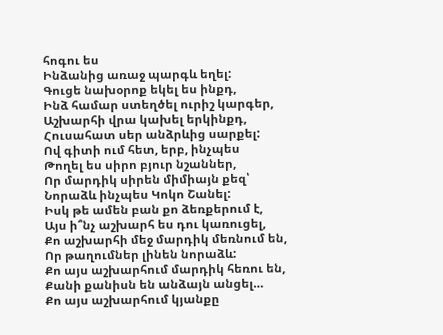հոգու ես
Ինձանից առաջ պարգև եղել:
Գուցե նախօրոք եկել ես ինքդ,
Ինձ համար ստեղծել ուրիշ կարգեր,
Աշխարհի վրա կախել երկինքդ,
Հուսահատ սեր անձրևից սարքել:
Ով գիտի ում հետ, երբ, ինչպես
Թողել ես սիրո բյուր նշաններ,
Որ մարդիկ սիրեն միմիայն քեզ՝
Նորաձև ինչպես Կոկո Շանել:
Իսկ թե ամեն բան քո ձեռքերում է,
Այս ի՞նչ աշխարհ ես դու կառուցել,
Քո աշխարհի մեջ մարդիկ մեռնում են,
Որ թաղումներ լինեն նորաձև:
Քո այս աշխարհում մարդիկ հեռու են,
Քանի քանիսն են անձայն անցել…
Քո այս աշխարհում կյանքը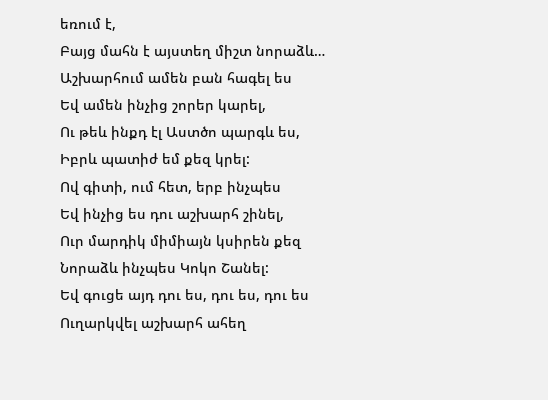եռում է,
Բայց մահն է այստեղ միշտ նորաձև…
Աշխարհում ամեն բան հագել ես
Եվ ամեն ինչից շորեր կարել,
Ու թեև ինքդ էլ Աստծո պարգև ես,
Իբրև պատիժ եմ քեզ կրել:
Ով գիտի, ում հետ, երբ ինչպես
Եվ ինչից ես դու աշխարհ շինել,
Ուր մարդիկ միմիայն կսիրեն քեզ
Նորաձև ինչպես Կոկո Շանել:
Եվ գուցե այդ դու ես, դու ես, դու ես
Ուղարկվել աշխարհ ահեղ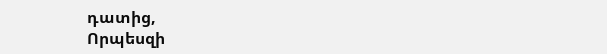դատից,
Որպեսզի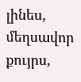լինես, մեղսավոր քույրս,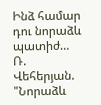Ինձ համար դու նորաձև պատիժ…
Ռ. Վեհերյան. "Նորաձև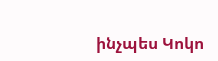ինչպես Կոկո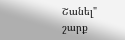Շանել" շարք